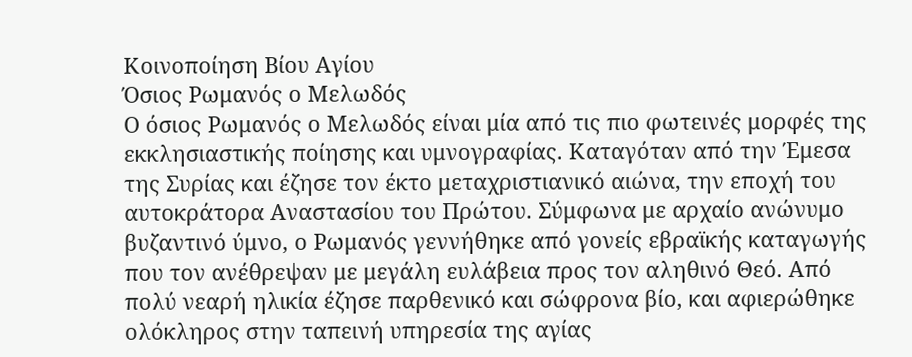Κοινοποίηση Βίου Αγίου
Όσιος Ρωμανός ο Μελωδός
Ο όσιος Ρωμανός ο Μελωδός είναι μία από τις πιο φωτεινές μορφές της εκκλησιαστικής ποίησης και υμνογραφίας. Καταγόταν από την Έμεσα της Συρίας και έζησε τον έκτο μεταχριστιανικό αιώνα, την εποχή του αυτοκράτορα Αναστασίου του Πρώτου. Σύμφωνα με αρχαίο ανώνυμο βυζαντινό ύμνο, ο Ρωμανός γεννήθηκε από γονείς εβραϊκής καταγωγής που τον ανέθρεψαν με μεγάλη ευλάβεια προς τον αληθινό Θεό. Από πολύ νεαρή ηλικία έζησε παρθενικό και σώφρονα βίο, και αφιερώθηκε ολόκληρος στην ταπεινή υπηρεσία της αγίας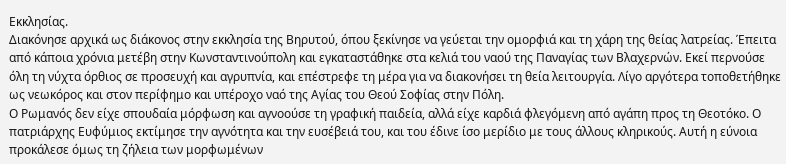Εκκλησίας.
Διακόνησε αρχικά ως διάκονος στην εκκλησία της Βηρυτού, όπου ξεκίνησε να γεύεται την ομορφιά και τη χάρη της θείας λατρείας. Έπειτα από κάποια χρόνια μετέβη στην Κωνσταντινούπολη και εγκαταστάθηκε στα κελιά του ναού της Παναγίας των Βλαχερνών. Εκεί περνούσε όλη τη νύχτα όρθιος σε προσευχή και αγρυπνία, και επέστρεφε τη μέρα για να διακονήσει τη θεία λειτουργία. Λίγο αργότερα τοποθετήθηκε ως νεωκόρος και στον περίφημο και υπέροχο ναό της Αγίας του Θεού Σοφίας στην Πόλη.
Ο Ρωμανός δεν είχε σπουδαία μόρφωση και αγνοούσε τη γραφική παιδεία, αλλά είχε καρδιά φλεγόμενη από αγάπη προς τη Θεοτόκο. Ο πατριάρχης Ευφύμιος εκτίμησε την αγνότητα και την ευσέβειά του, και του έδινε ίσο μερίδιο με τους άλλους κληρικούς. Αυτή η εύνοια προκάλεσε όμως τη ζήλεια των μορφωμένων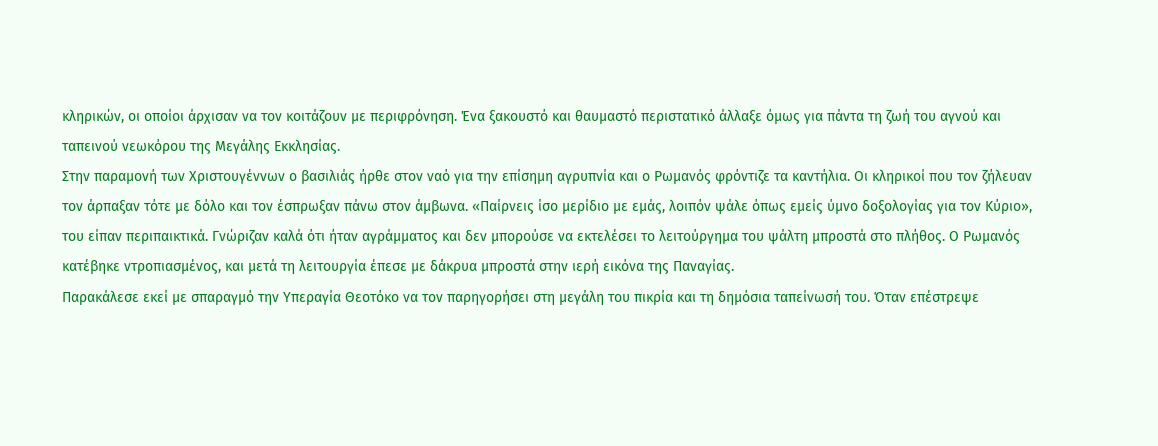κληρικών, οι οποίοι άρχισαν να τον κοιτάζουν με περιφρόνηση. Ένα ξακουστό και θαυμαστό περιστατικό άλλαξε όμως για πάντα τη ζωή του αγνού και ταπεινού νεωκόρου της Μεγάλης Εκκλησίας.
Στην παραμονή των Χριστουγέννων ο βασιλιάς ήρθε στον ναό για την επίσημη αγρυπνία και ο Ρωμανός φρόντιζε τα καντήλια. Οι κληρικοί που τον ζήλευαν τον άρπαξαν τότε με δόλο και τον έσπρωξαν πάνω στον άμβωνα. «Παίρνεις ίσο μερίδιο με εμάς, λοιπόν ψάλε όπως εμείς ύμνο δοξολογίας για τον Κύριο», του είπαν περιπαικτικά. Γνώριζαν καλά ότι ήταν αγράμματος και δεν μπορούσε να εκτελέσει το λειτούργημα του ψάλτη μπροστά στο πλήθος. Ο Ρωμανός κατέβηκε ντροπιασμένος, και μετά τη λειτουργία έπεσε με δάκρυα μπροστά στην ιερή εικόνα της Παναγίας.
Παρακάλεσε εκεί με σπαραγμό την Υπεραγία Θεοτόκο να τον παρηγορήσει στη μεγάλη του πικρία και τη δημόσια ταπείνωσή του. Όταν επέστρεψε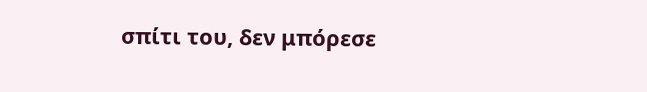σπίτι του, δεν μπόρεσε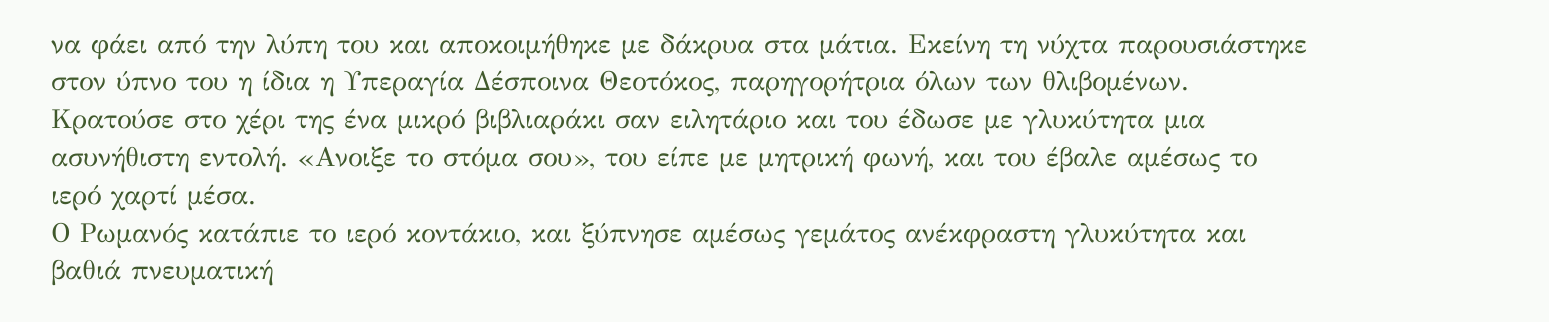να φάει από την λύπη του και αποκοιμήθηκε με δάκρυα στα μάτια. Εκείνη τη νύχτα παρουσιάστηκε στον ύπνο του η ίδια η Υπεραγία Δέσποινα Θεοτόκος, παρηγορήτρια όλων των θλιβομένων. Κρατούσε στο χέρι της ένα μικρό βιβλιαράκι σαν ειλητάριο και του έδωσε με γλυκύτητα μια ασυνήθιστη εντολή. «Ανοιξε το στόμα σου», του είπε με μητρική φωνή, και του έβαλε αμέσως το ιερό χαρτί μέσα.
Ο Ρωμανός κατάπιε το ιερό κοντάκιο, και ξύπνησε αμέσως γεμάτος ανέκφραστη γλυκύτητα και βαθιά πνευματική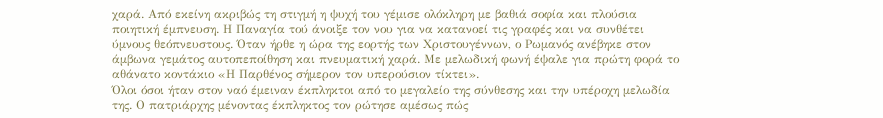χαρά. Από εκείνη ακριβώς τη στιγμή η ψυχή του γέμισε ολόκληρη με βαθιά σοφία και πλούσια ποιητική έμπνευση. Η Παναγία τού άνοιξε τον νου για να κατανοεί τις γραφές και να συνθέτει ύμνους θεόπνευστους. Όταν ήρθε η ώρα της εορτής των Χριστουγέννων, ο Ρωμανός ανέβηκε στον άμβωνα γεμάτος αυτοπεποίθηση και πνευματική χαρά. Με μελωδική φωνή έψαλε για πρώτη φορά το αθάνατο κοντάκιο «Η Παρθένος σήμερον τον υπερούσιον τίκτει».
Όλοι όσοι ήταν στον ναό έμειναν έκπληκτοι από το μεγαλείο της σύνθεσης και την υπέροχη μελωδία της. Ο πατριάρχης μένοντας έκπληκτος τον ρώτησε αμέσως πώς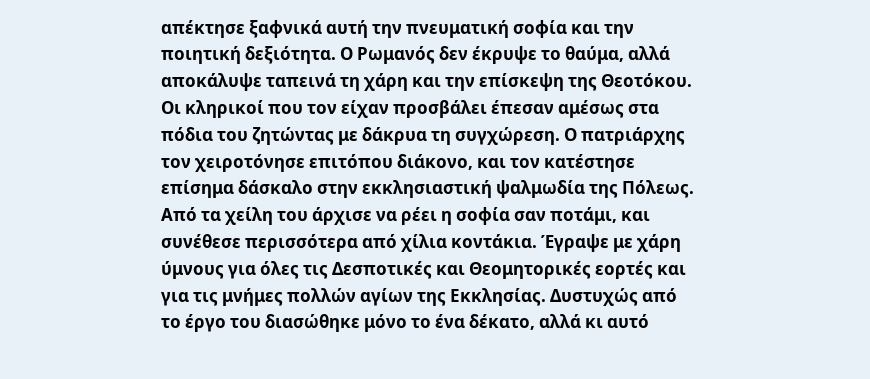απέκτησε ξαφνικά αυτή την πνευματική σοφία και την ποιητική δεξιότητα. Ο Ρωμανός δεν έκρυψε το θαύμα, αλλά αποκάλυψε ταπεινά τη χάρη και την επίσκεψη της Θεοτόκου. Οι κληρικοί που τον είχαν προσβάλει έπεσαν αμέσως στα πόδια του ζητώντας με δάκρυα τη συγχώρεση. Ο πατριάρχης τον χειροτόνησε επιτόπου διάκονο, και τον κατέστησε επίσημα δάσκαλο στην εκκλησιαστική ψαλμωδία της Πόλεως.
Από τα χείλη του άρχισε να ρέει η σοφία σαν ποτάμι, και συνέθεσε περισσότερα από χίλια κοντάκια. Έγραψε με χάρη ύμνους για όλες τις Δεσποτικές και Θεομητορικές εορτές και για τις μνήμες πολλών αγίων της Εκκλησίας. Δυστυχώς από το έργο του διασώθηκε μόνο το ένα δέκατο, αλλά κι αυτό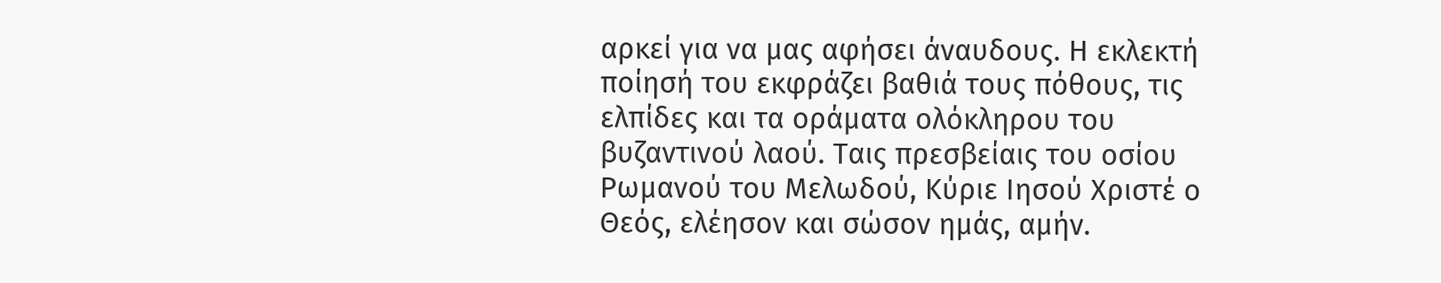αρκεί για να μας αφήσει άναυδους. Η εκλεκτή ποίησή του εκφράζει βαθιά τους πόθους, τις ελπίδες και τα οράματα ολόκληρου του βυζαντινού λαού. Ταις πρεσβείαις του οσίου Ρωμανού του Μελωδού, Κύριε Ιησού Χριστέ ο Θεός, ελέησον και σώσον ημάς, αμήν.